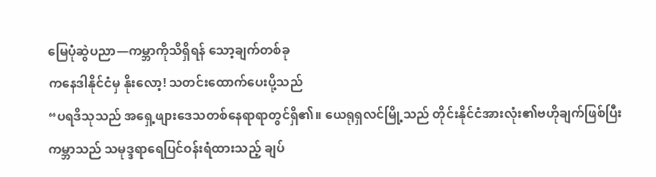မြေပုံဆွဲပညာ—ကမ္ဘာကိုသိရှိရန် သော့ချက်တစ်ခု
ကနေဒါနိုင်ငံမှ နိုးလော့! သတင်းထောက်ပေးပို့သည်
“ပရဒိသုသည် အရှေ့ဖျားဒေသတစ်နေရာရာတွင်ရှိ၏။ ယေရုရှလင်မြို့သည် တိုင်းနိုင်ငံအားလုံး၏ဗဟိုချက်ဖြစ်ပြီး ကမ္ဘာသည် သမုဒ္ဒရာရေပြင်ဝန်းရံထားသည့် ချပ်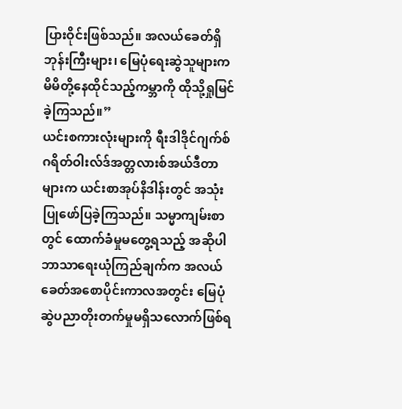ပြားဝိုင်းဖြစ်သည်။ အလယ်ခေတ်ရှိ ဘုန်းကြီးများ၊ မြေပုံရေးဆွဲသူများက မိမိတို့နေထိုင်သည့်ကမ္ဘာကို ထိုသို့ရှုမြင်ခဲ့ကြသည်။”
ယင်းစကားလုံးများကို ရီးဒါဒိုင်ဂျက်စ် ဂရိတ်ဝါးလ်ဒ်အတ္တလားစ်အယ်ဒီတာများက ယင်းစာအုပ်နိဒါန်းတွင် အသုံးပြုဖော်ပြခဲ့ကြသည်။ သမ္မာကျမ်းစာတွင် ထောက်ခံမှုမတွေ့ရသည့် အဆိုပါဘာသာရေးယုံကြည်ချက်က အလယ်ခေတ်အစောပိုင်းကာလအတွင်း မြေပုံဆွဲပညာတိုးတက်မှုမရှိသလောက်ဖြစ်ရ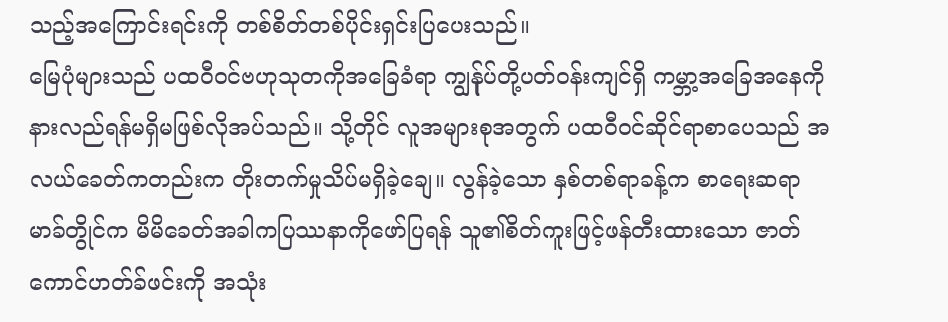သည့်အကြောင်းရင်းကို တစ်စိတ်တစ်ပိုင်းရှင်းပြပေးသည်။
မြေပုံများသည် ပထဝီဝင်ဗဟုသုတကိုအခြေခံရာ ကျွန်ုပ်တို့ပတ်ဝန်းကျင်ရှိ ကမ္ဘာ့အခြေအနေကို နားလည်ရန်မရှိမဖြစ်လိုအပ်သည်။ သို့တိုင် လူအများစုအတွက် ပထဝီဝင်ဆိုင်ရာစာပေသည် အလယ်ခေတ်ကတည်းက တိုးတက်မှုသိပ်မရှိခဲ့ချေ။ လွန်ခဲ့သော နှစ်တစ်ရာခန့်က စာရေးဆရာ မာခ်တွိုင်က မိမိခေတ်အခါကပြဿနာကိုဖော်ပြရန် သူ၏စိတ်ကူးဖြင့်ဖန်တီးထားသော ဇာတ်ကောင်ဟတ်ခ်ဖင်းကို အသုံး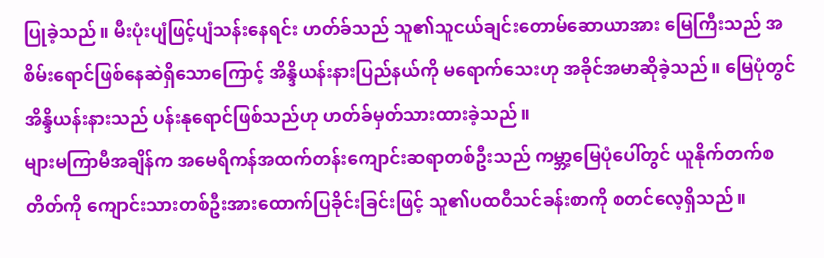ပြုခဲ့သည်။ မီးပုံးပျံဖြင့်ပျံသန်းနေရင်း ဟတ်ခ်သည် သူ၏သူငယ်ချင်းတောမ်ဆောယာအား မြေကြီးသည် အစိမ်းရောင်ဖြစ်နေဆဲရှိသောကြောင့် အိန္ဒိယန်းနားပြည်နယ်ကို မရောက်သေးဟု အခိုင်အမာဆိုခဲ့သည်။ မြေပုံတွင် အိန္ဒိယန်းနားသည် ပန်းနုရောင်ဖြစ်သည်ဟု ဟတ်ခ်မှတ်သားထားခဲ့သည်။
များမကြာမီအချိန်က အမေရိကန်အထက်တန်းကျောင်းဆရာတစ်ဦးသည် ကမ္ဘာ့မြေပုံပေါ်တွင် ယူနိုက်တက်စတိတ်ကို ကျောင်းသားတစ်ဦးအားထောက်ပြခိုင်းခြင်းဖြင့် သူ၏ပထဝီသင်ခန်းစာကို စတင်လေ့ရှိသည်။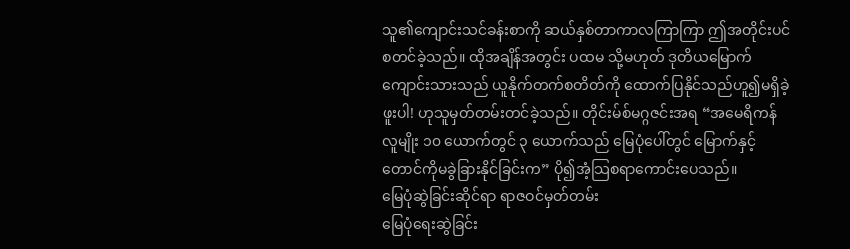သူ၏ကျောင်းသင်ခန်းစာကို ဆယ်နှစ်တာကာလကြာကြာ ဤအတိုင်းပင်စတင်ခဲ့သည်။ ထိုအချိန်အတွင်း ပထမ သို့မဟုတ် ဒုတိယမြောက်ကျောင်းသားသည် ယူနိုက်တက်စတိတ်ကို ထောက်ပြနိုင်သည်ဟူ၍မရှိခဲ့ဖူးပါ! ဟုသူမှတ်တမ်းတင်ခဲ့သည်။ တိုင်းမ်စ်မဂ္ဂဇင်းအရ “အမေရိကန်လူမျိုး ၁၀ ယောက်တွင် ၃ ယောက်သည် မြေပုံပေါ်တွင် မြောက်နှင့်တောင်ကိုမခွဲခြားနိုင်ခြင်းက” ပို၍အံ့သြစရာကောင်းပေသည်။
မြေပုံဆွဲခြင်းဆိုင်ရာ ရာဇဝင်မှတ်တမ်း
မြေပုံရေးဆွဲခြင်း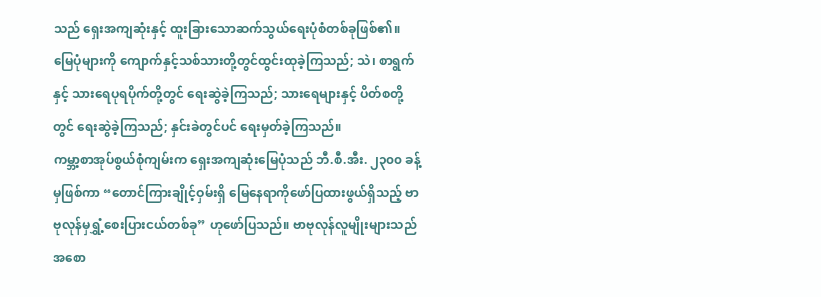သည် ရှေးအကျဆုံးနှင့် ထူးခြားသောဆက်သွယ်ရေးပုံစံတစ်ခုဖြစ်၏။ မြေပုံများကို ကျောက်နှင့်သစ်သားတို့တွင်ထွင်းထုခဲ့ကြသည်; သဲ၊ စာရွက်နှင့် သားရေပုရပိုက်တို့တွင် ရေးဆွဲခဲ့ကြသည်; သားရေများနှင့် ပိတ်စတို့တွင် ရေးဆွဲခဲ့ကြသည်; နှင်းခဲတွင်ပင် ရေးမှတ်ခဲ့ကြသည်။
ကမ္ဘာ့စာအုပ်စွယ်စုံကျမ်းက ရှေးအကျဆုံးမြေပုံသည် ဘီ.စီ.အီး. ၂၃၀၀ ခန့်မှဖြစ်ကာ “တောင်ကြားချိုင့်ဝှမ်းရှိ မြေနေရာကိုဖော်ပြထားဖွယ်ရှိသည့် ဗာဗုလုန်မှရွှံ့စေးပြားငယ်တစ်ခု” ဟုဖော်ပြသည်။ ဗာဗုလုန်လူမျိုးများသည် အစော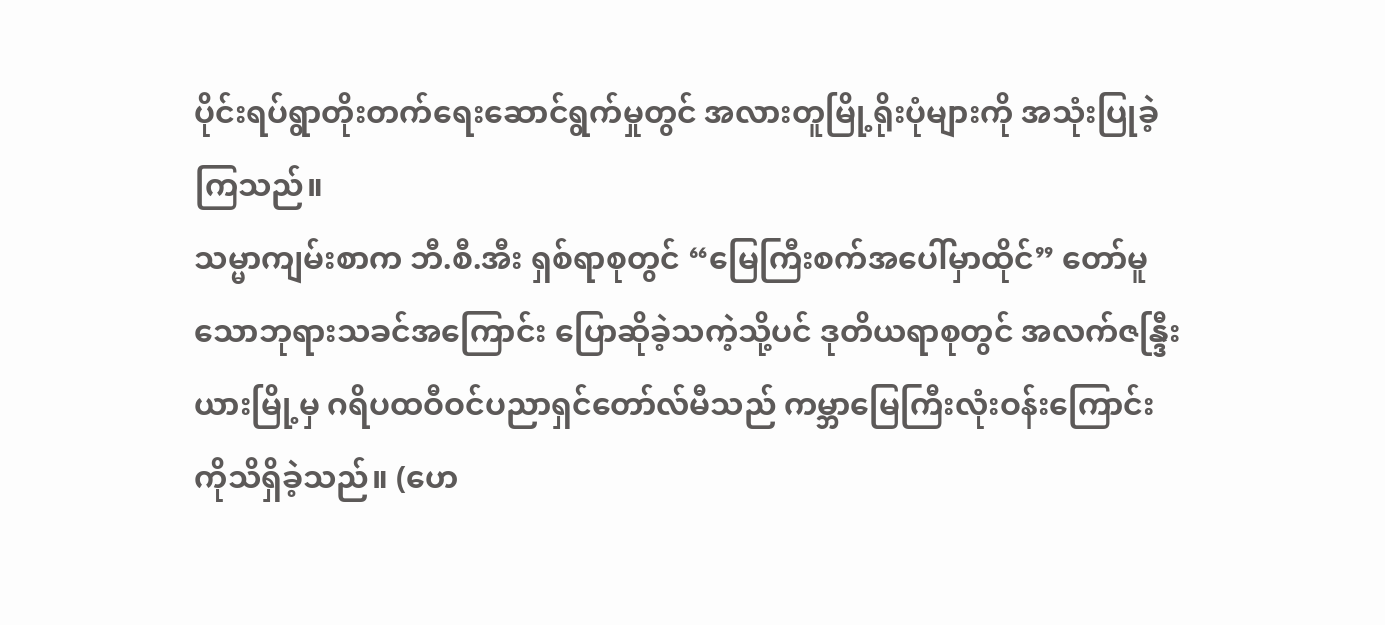ပိုင်းရပ်ရွာတိုးတက်ရေးဆောင်ရွက်မှုတွင် အလားတူမြို့ရိုးပုံများကို အသုံးပြုခဲ့ကြသည်။
သမ္မာကျမ်းစာက ဘီ.စီ.အီး ရှစ်ရာစုတွင် “မြေကြီးစက်အပေါ်မှာထိုင်” တော်မူသောဘုရားသခင်အကြောင်း ပြောဆိုခဲ့သကဲ့သို့ပင် ဒုတိယရာစုတွင် အလက်ဇန္ဒြီးယားမြို့မှ ဂရိပထဝီဝင်ပညာရှင်တော်လ်မီသည် ကမ္ဘာမြေကြီးလုံးဝန်းကြောင်းကိုသိရှိခဲ့သည်။ (ဟေ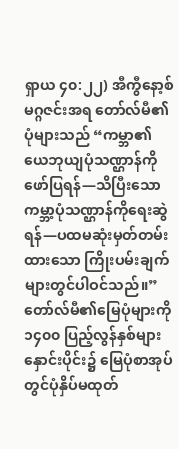ရှာယ ၄၀:၂၂) အီကွီနော့စ်မဂ္ဂဇင်းအရ တော်လ်မီ၏ပုံများသည် “ကမ္ဘာ၏ယေဘုယျပုံသဏ္ဌာန်ကိုဖော်ပြရန်—သိပြီးသောကမ္ဘာ့ပုံသဏ္ဌာန်ကိုရေးဆွဲရန်—ပထမဆုံးမှတ်တမ်းထားသော ကြိုးပမ်းချက်များတွင်ပါဝင်သည်။”
တော်လ်မီ၏မြေပုံများကို ၁၄၀၀ ပြည့်လွန်နှစ်များနှောင်းပိုင်း၌ မြေပုံစာအုပ်တွင်ပုံနှိပ်မထုတ်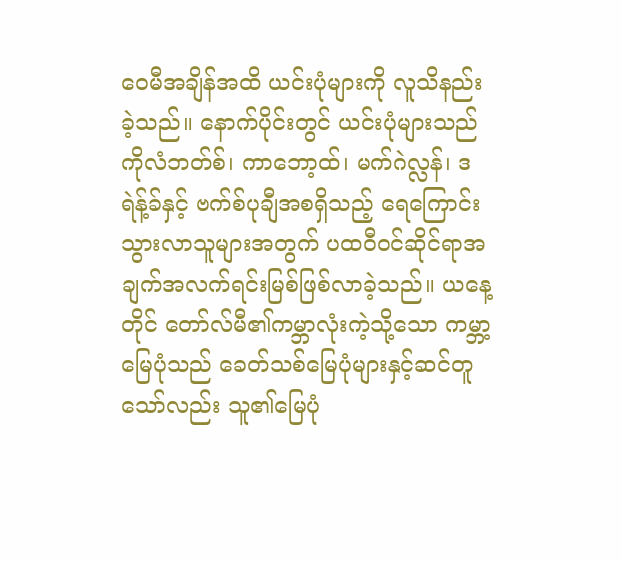ဝေမီအချိန်အထိ ယင်းပုံများကို လူသိနည်းခဲ့သည်။ နောက်ပိုင်းတွင် ယင်းပုံများသည် ကိုလံဘတ်စ်၊ ကာဘော့ထ်၊ မက်ဂဲလ္လန်၊ ဒရဲန့်ခ်နှင့် ဗက်စ်ပုချီအစရှိသည့် ရေကြောင်းသွားလာသူများအတွက် ပထဝီဝင်ဆိုင်ရာအချက်အလက်ရင်းမြစ်ဖြစ်လာခဲ့သည်။ ယနေ့တိုင် တော်လ်မီ၏ကမ္ဘာလုံးကဲ့သို့သော ကမ္ဘာ့မြေပုံသည် ခေတ်သစ်မြေပုံများနှင့်ဆင်တူသော်လည်း သူ၏မြေပုံ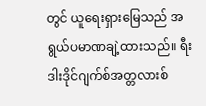တွင် ယူရေးရှားမြေသည် အရွယ်ပမာဏချဲ့ထားသည်။ ရီးဒါးဒိုင်ဂျက်စ်အတ္တလားစ်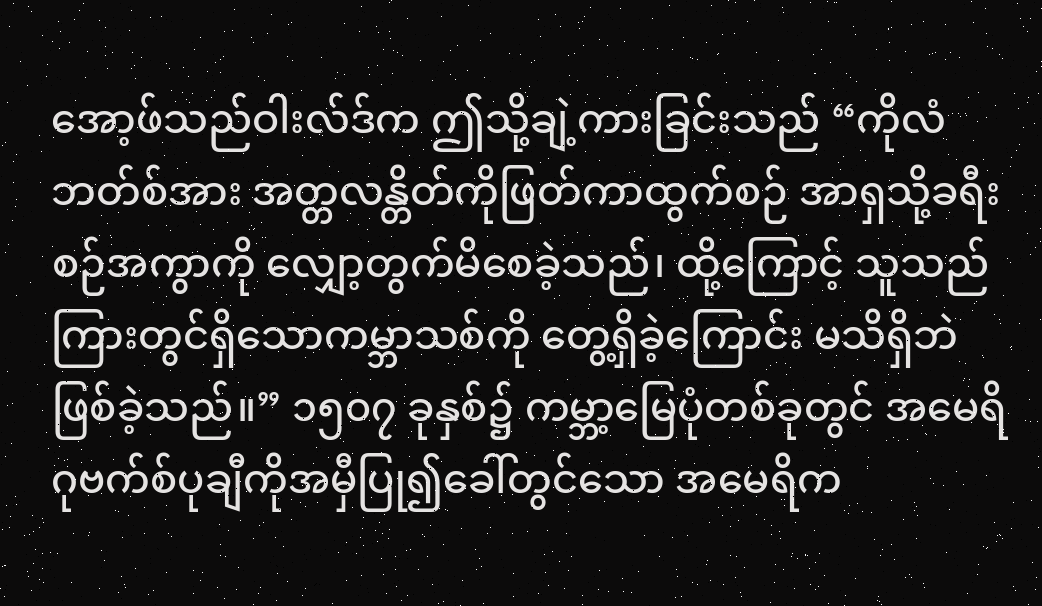အော့ဖ်သည်ဝါးလ်ဒ်က ဤသို့ချဲ့ကားခြင်းသည် “ကိုလံဘတ်စ်အား အတ္တလန္တိတ်ကိုဖြတ်ကာထွက်စဉ် အာရှသို့ခရီးစဉ်အကွာကို လျှော့တွက်မိစေခဲ့သည်၊ ထို့ကြောင့် သူသည် ကြားတွင်ရှိသောကမ္ဘာသစ်ကို တွေ့ရှိခဲ့ကြောင်း မသိရှိဘဲဖြစ်ခဲ့သည်။” ၁၅၀၇ ခုနှစ်၌ ကမ္ဘာ့မြေပုံတစ်ခုတွင် အမေရိဂုဗက်စ်ပုချီကိုအမှီပြု၍ခေါ်တွင်သော အမေရိက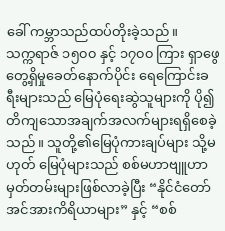ခေါ် ကမ္ဘာသည်ထပ်တိုးခဲ့သည်။
သက္ကရာဇ် ၁၅၀၀ နှင့် ၁၇၀၀ ကြား ရှာဖွေတွေ့ရှိမှုခေတ်နောက်ပိုင်း ရေကြောင်းခရီးများသည် မြေပုံရေးဆွဲသူများကို ပို၍တိကျသောအချက်အလက်များရရှိစေခဲ့သည်။ သူတို့၏မြေပုံကားချပ်များ သို့မဟုတ် မြေပုံများသည် စစ်မဟာဗျူဟာမှတ်တမ်းများဖြစ်လာခဲ့ပြီး “နိုင်ငံတော်အင်အားကိရိယာများ” နှင့် “စစ်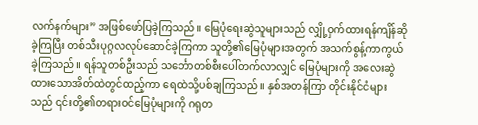လက်နက်များ” အဖြစ်ဖော်ပြခဲ့ကြသည်။ မြေပုံရေးဆွဲသူများသည် လျှို့ဝှက်ထားရန်ကျိန်ဆိုခဲ့ကြပြီး တစ်သီးပုဂ္ဂလလုပ်ဆောင်ခဲ့ကြကာ သူတို့၏မြေပုံများအတွက် အသက်စွန့်ကာကွယ်ခဲ့ကြသည်။ ရန်သူတစ်ဦးသည် သင်္ဘောတစ်စီးပေါ်တက်လာလျှင် မြေပုံများကို အလေးဆွဲထားသောအိတ်ထဲတွင်ထည့်ကာ ရေထဲသို့ပစ်ချကြသည်။ နှစ်အတန်ကြာ တိုင်းနိုင်ငံများသည် ၎င်းတို့၏တရားဝင်မြေပုံများကို ဂရုတ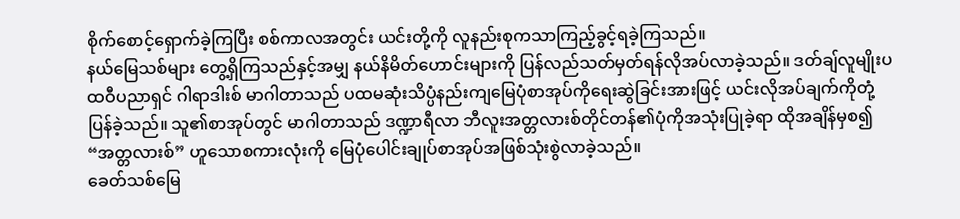စိုက်စောင့်ရှောက်ခဲ့ကြပြီး စစ်ကာလအတွင်း ယင်းတို့ကို လူနည်းစုကသာကြည့်ခွင့်ရခဲ့ကြသည်။
နယ်မြေသစ်များ တွေ့ရှိကြသည်နှင့်အမျှ နယ်နိမိတ်ဟောင်းများကို ပြန်လည်သတ်မှတ်ရန်လိုအပ်လာခဲ့သည်။ ဒတ်ချ်လူမျိုးပထဝီပညာရှင် ဂါရာဒါးစ် မာဂါတာသည် ပထမဆုံးသိပ္ပံနည်းကျမြေပုံစာအုပ်ကိုရေးဆွဲခြင်းအားဖြင့် ယင်းလိုအပ်ချက်ကိုတုံ့ပြန်ခဲ့သည်။ သူ၏စာအုပ်တွင် မာဂါတာသည် ဒဏ္ဍာရီလာ ဘီလူးအတ္တလားစ်တိုင်တန်၏ပုံကိုအသုံးပြုခဲ့ရာ ထိုအချိန်မှစ၍ “အတ္တလားစ်” ဟူသောစကားလုံးကို မြေပုံပေါင်းချုပ်စာအုပ်အဖြစ်သုံးစွဲလာခဲ့သည်။
ခေတ်သစ်မြေ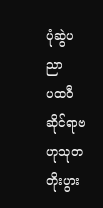ပုံဆွဲပညာ
ပထဝီဆိုင်ရာဗဟုသုတတိုးပွား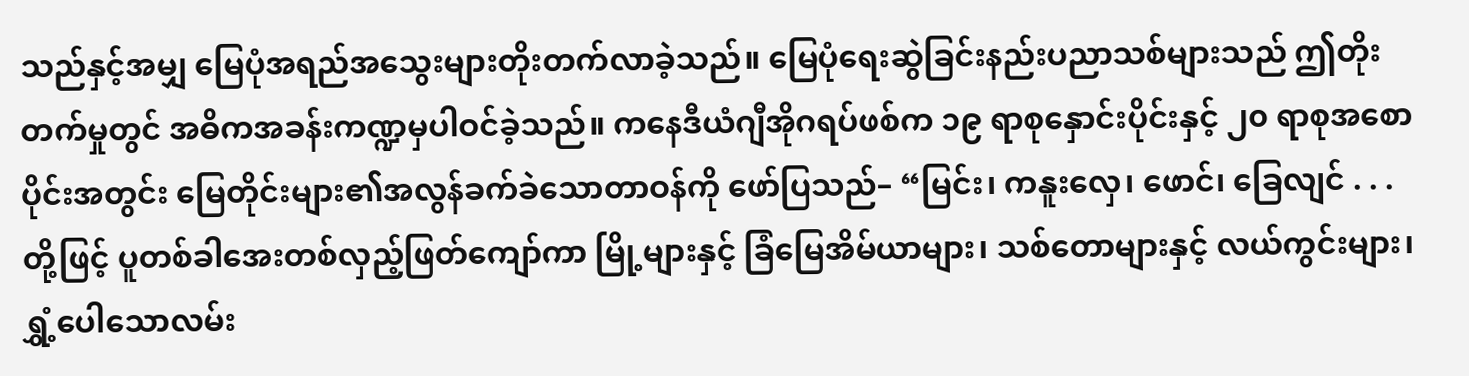သည်နှင့်အမျှ မြေပုံအရည်အသွေးများတိုးတက်လာခဲ့သည်။ မြေပုံရေးဆွဲခြင်းနည်းပညာသစ်များသည် ဤတိုးတက်မှုတွင် အဓိကအခန်းကဏ္ဍမှပါဝင်ခဲ့သည်။ ကနေဒီယံဂျီအိုဂရပ်ဖစ်က ၁၉ ရာစုနှောင်းပိုင်းနှင့် ၂၀ ရာစုအစောပိုင်းအတွင်း မြေတိုင်းများ၏အလွန်ခက်ခဲသောတာဝန်ကို ဖော်ပြသည်– “မြင်း၊ ကနူးလှေ၊ ဖောင်၊ ခြေလျင် . . . တို့ဖြင့် ပူတစ်ခါအေးတစ်လှည့်ဖြတ်ကျော်ကာ မြို့များနှင့် ခြံမြေအိမ်ယာများ၊ သစ်တောများနှင့် လယ်ကွင်းများ၊ ရွှံ့ပေါသောလမ်း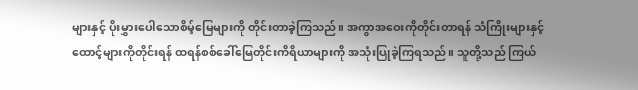များနှင့် ပိုးမွှားပေါသောစိမ့်မြေများကို တိုင်းတာခဲ့ကြသည်။ အကွာအဝေးကိုတိုင်းတာရန် သံကြိုးများနှင့် ထောင့်များကိုတိုင်းရန် ထရန်စစ်ခေါ်မြေတိုင်းကိရိယာများကို အသုံးပြုခဲ့ကြရသည်။ သူတို့သည် ကြယ်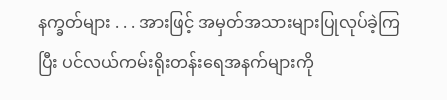နက္ခတ်များ . . . အားဖြင့် အမှတ်အသားများပြုလုပ်ခဲ့ကြပြီး ပင်လယ်ကမ်းရိုးတန်းရေအနက်များကို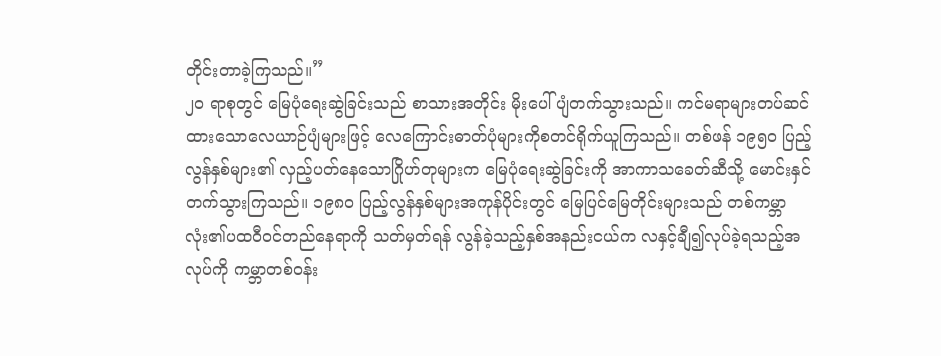တိုင်းတာခဲ့ကြသည်။”
၂၀ ရာစုတွင် မြေပုံရေးဆွဲခြင်းသည် စာသားအတိုင်း မိုးပေါ်ပျံတက်သွားသည်။ ကင်မရာများတပ်ဆင်ထားသောလေယာဉ်ပျံများဖြင့် လေကြောင်းဓာတ်ပုံများကိုစတင်ရိုက်ယူကြသည်။ တစ်ဖန် ၁၉၅၀ ပြည့်လွန်နှစ်များ၏ လှည့်ပတ်နေသောဂြိုဟ်တုများက မြေပုံရေးဆွဲခြင်းကို အာကာသခေတ်ဆီသို့ မောင်းနှင်တက်သွားကြသည်။ ၁၉၈၀ ပြည့်လွန်နှစ်များအကုန်ပိုင်းတွင် မြေပြင်မြေတိုင်းများသည် တစ်ကမ္ဘာလုံး၏ပထဝီဝင်တည်နေရာကို သတ်မှတ်ရန် လွန်ခဲ့သည့်နှစ်အနည်းငယ်က လနှင့်ချီ၍လုပ်ခဲ့ရသည့်အလုပ်ကို ကမ္ဘာတစ်ဝန်း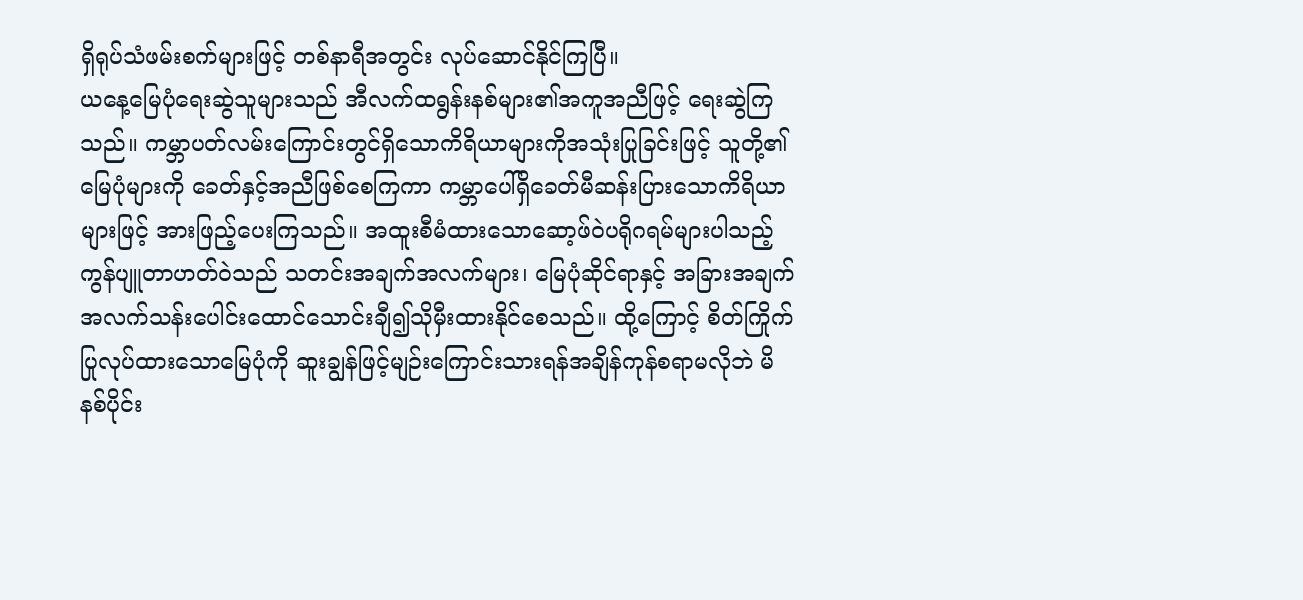ရှိရုပ်သံဖမ်းစက်များဖြင့် တစ်နာရီအတွင်း လုပ်ဆောင်နိုင်ကြပြီ။
ယနေ့မြေပုံရေးဆွဲသူများသည် အီလက်ထရွန်းနစ်များ၏အကူအညီဖြင့် ရေးဆွဲကြသည်။ ကမ္ဘာပတ်လမ်းကြောင်းတွင်ရှိသောကိရိယာများကိုအသုံးပြုခြင်းဖြင့် သူတို့၏မြေပုံများကို ခေတ်နှင့်အညီဖြစ်စေကြကာ ကမ္ဘာပေါ်ရှိခေတ်မီဆန်းပြားသောကိရိယာများဖြင့် အားဖြည့်ပေးကြသည်။ အထူးစီမံထားသောဆော့ဖ်ဝဲပရိုဂရမ်များပါသည့် ကွန်ပျူတာဟတ်ဝဲသည် သတင်းအချက်အလက်များ၊ မြေပုံဆိုင်ရာနှင့် အခြားအချက်အလက်သန်းပေါင်းထောင်သောင်းချီ၍သိုမှီးထားနိုင်စေသည်။ ထို့ကြောင့် စိတ်ကြိုက်ပြုလုပ်ထားသောမြေပုံကို ဆူးချွန်ဖြင့်မျဉ်းကြောင်းသားရန်အချိန်ကုန်စရာမလိုဘဲ မိနစ်ပိုင်း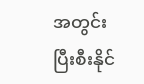အတွင်းပြီးစီးနိုင်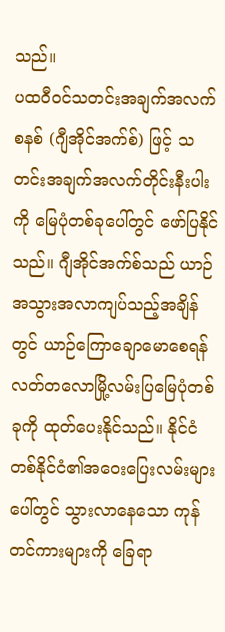သည်။
ပထဝီဝင်သတင်းအချက်အလက်စနစ် (ဂျီအိုင်အက်စ်) ဖြင့် သတင်းအချက်အလက်တိုင်းနီးပါးကို မြေပုံတစ်ခုပေါ်တွင် ဖော်ပြနိုင်သည်။ ဂျီအိုင်အက်စ်သည် ယာဉ်အသွားအလာကျပ်သည့်အချိန်တွင် ယာဉ်ကြောချောမောစေရန် လတ်တလောမြို့လမ်းပြမြေပုံတစ်ခုကို ထုတ်ပေးနိုင်သည်။ နိုင်ငံတစ်နိုင်ငံ၏အဝေးပြေးလမ်းများပေါ်တွင် သွားလာနေသော ကုန်တင်ကားများကို ခြေရာ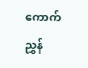ကောက်ညွှန်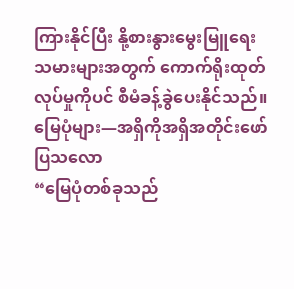ကြားနိုင်ပြီး နို့စားနွားမွေးမြူရေးသမားများအတွက် ကောက်ရိုးထုတ်လုပ်မှုကိုပင် စီမံခန့်ခွဲပေးနိုင်သည်။
မြေပုံများ—အရှိကိုအရှိအတိုင်းဖော်ပြသလော
“မြေပုံတစ်ခုသည်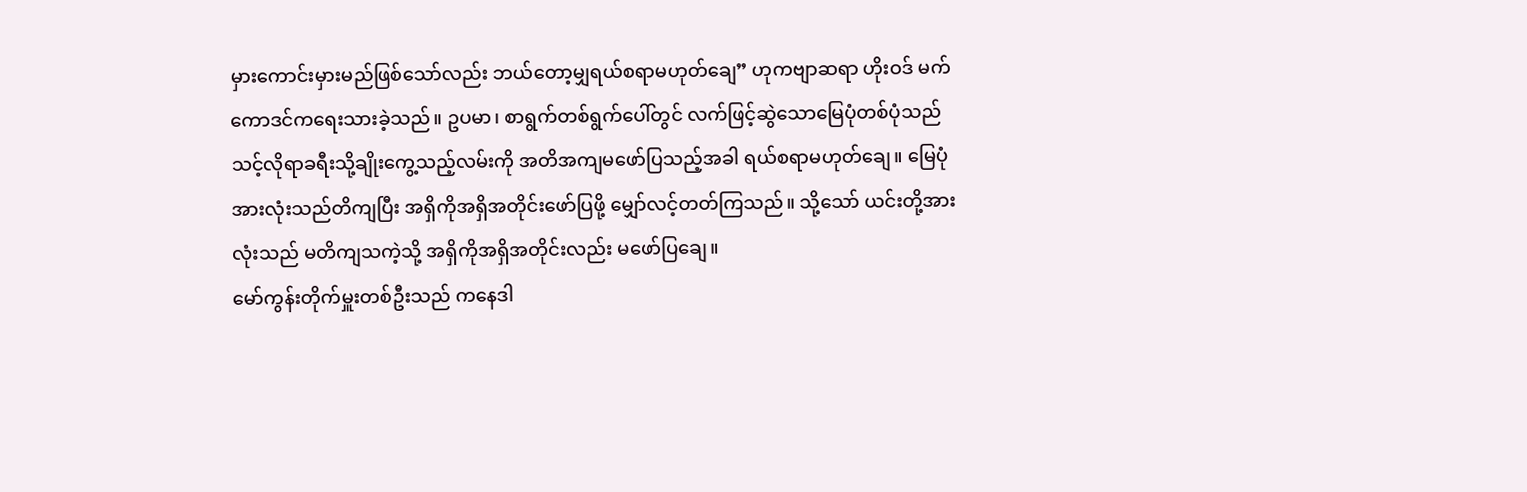မှားကောင်းမှားမည်ဖြစ်သော်လည်း ဘယ်တော့မျှရယ်စရာမဟုတ်ချေ” ဟုကဗျာဆရာ ဟိုးဝဒ် မက်ကောဒင်ကရေးသားခဲ့သည်။ ဥပမာ၊ စာရွက်တစ်ရွက်ပေါ်တွင် လက်ဖြင့်ဆွဲသောမြေပုံတစ်ပုံသည် သင့်လိုရာခရီးသို့ချိုးကွေ့သည့်လမ်းကို အတိအကျမဖော်ပြသည့်အခါ ရယ်စရာမဟုတ်ချေ။ မြေပုံအားလုံးသည်တိကျပြီး အရှိကိုအရှိအတိုင်းဖော်ပြဖို့ မျှော်လင့်တတ်ကြသည်။ သို့သော် ယင်းတို့အားလုံးသည် မတိကျသကဲ့သို့ အရှိကိုအရှိအတိုင်းလည်း မဖော်ပြချေ။
မော်ကွန်းတိုက်မှူးတစ်ဦးသည် ကနေဒါ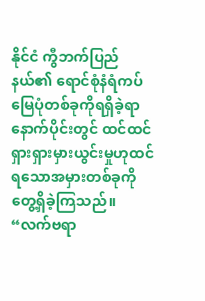နိုင်ငံ ကွီဘက်ပြည်နယ်၏ ရောင်စုံနံရံကပ်မြေပုံတစ်ခုကိုရရှိခဲ့ရာ နောက်ပိုင်းတွင် ထင်ထင်ရှားရှားမှားယွင်းမှုဟုထင်ရသောအမှားတစ်ခုကိုတွေ့ရှိခဲ့ကြသည်။ “လက်ဗရာ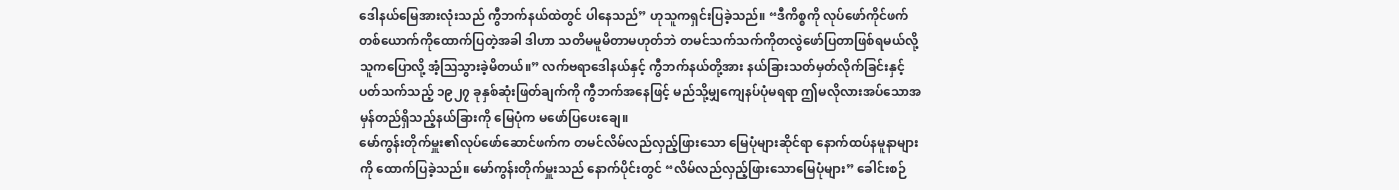ဒေါနယ်မြေအားလုံးသည် ကွီဘက်နယ်ထဲတွင် ပါနေသည်” ဟုသူကရှင်းပြခဲ့သည်။ “ဒီကိစ္စကို လုပ်ဖော်ကိုင်ဖက်တစ်ယောက်ကိုထောက်ပြတဲ့အခါ ဒါဟာ သတိမမူမိတာမဟုတ်ဘဲ တမင်သက်သက်ကိုတလွဲဖော်ပြတာဖြစ်ရမယ်လို့ သူကပြောလို့ အံ့သြသွားခဲ့မိတယ်။” လက်ဗရာဒေါနယ်နှင့် ကွီဘက်နယ်တို့အား နယ်ခြားသတ်မှတ်လိုက်ခြင်းနှင့်ပတ်သက်သည့် ၁၉၂၇ ခုနှစ်ဆုံးဖြတ်ချက်ကို ကွီဘက်အနေဖြင့် မည်သို့မျှကျေနပ်ပုံမရရာ ဤမလိုလားအပ်သောအမှန်တည်ရှိသည့်နယ်ခြားကို မြေပုံက မဖော်ပြပေးချေ။
မော်ကွန်းတိုက်မှူး၏လုပ်ဖော်ဆောင်ဖက်က တမင်လိမ်လည်လှည့်ဖြားသော မြေပုံများဆိုင်ရာ နောက်ထပ်နမူနာများကို ထောက်ပြခဲ့သည်။ မော်ကွန်းတိုက်မှူးသည် နောက်ပိုင်းတွင် “လိမ်လည်လှည့်ဖြားသောမြေပုံများ” ခေါင်းစဉ်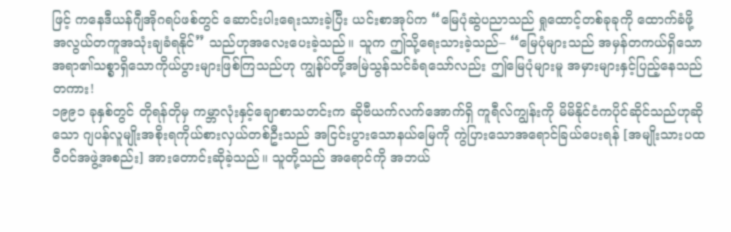ဖြင့် ကနေဒီယန်ဂျီအိုဂရပ်ဖစ်တွင် ဆောင်းပါးရေးသားခဲ့ပြီး ယင်းစာအုပ်က “မြေပုံဆွဲပညာသည် ရှုထောင့်တစ်ခုခုကို ထောက်ခံဖို့ အလွယ်တကူအသုံးချခံရနိုင်” သည်ဟုအလေးပေးခဲ့သည်။ သူက ဤသို့ရေးသားခဲ့သည်– “မြေပုံများသည် အမှန်တကယ်ရှိသောအရာ၏သစ္စာရှိသောကိုယ်ပွားများဖြစ်ကြသည်ဟု ကျွန်ုပ်တို့အမြဲသွန်သင်ခံရသော်လည်း ဤမြေပုံများမူ အမှားများနှင့်ပြည့်နေသည်တကား!
၁၉၉၁ ခုနှစ်တွင် တိုရန်တိုမှ ကမ္ဘာလုံးနှင့်ချောစာသတင်းက ဆိုဗီယက်လက်အောက်ရှိ ကူရီလ်ကျွန်းကို မိမိနိုင်ငံကပိုင်ဆိုင်သည်ဟုဆိုသော ဂျပန်လူမျိုးအစိုးရကိုယ်စားလှယ်တစ်ဦးသည် အငြင်းပွားသောနယ်မြေကို ကွဲပြားသောအရောင်ခြယ်ပေးရန် [အမျိုးသားပထဝီဝင်အဖွဲ့အစည်း] အားတောင်းဆိုခဲ့သည်။ သူတို့သည် အရောင်ကို အဘယ်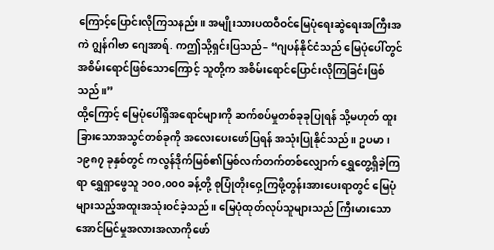ကြောင့်ပြောင်းလိုကြသနည်း။ အမျိုးသားပထဝီဝင်မြေပုံရေးဆွဲရေးအကြီးအကဲ ဂျွန်ဂါဗာ ဂျေအာရ်. ကဤသို့ရှင်းပြသည်– “ဂျပန်နိုင်ငံသည် မြေပုံပေါ်တွင် အစိမ်းရောင်ဖြစ်သောကြောင့် သူတို့က အစိမ်းရောင်ပြောင်းလိုကြခြင်းဖြစ်သည်။”
ထို့ကြောင့် မြေပုံပေါ်ရှိအရောင်များကို ဆက်စပ်မှုတစ်ခုခုပြုရန် သို့မဟုတ် ထူးခြားသောအသွင်တစ်ခုကို အလေးပေးဖော်ပြရန် အသုံးပြုနိုင်သည်။ ဥပမာ၊ ၁၉၈၇ ခုနှစ်တွင် ကလွန်ဒိုက်မြစ်၏မြစ်လက်တက်တစ်လျှောက် ရွှေတွေ့ရှိခဲ့ကြရာ ရွှေရှာဖွေသူ ၁၀၀,၀၀၀ ခန့်တို့ စုပြုံတိုးဝှေ့ကြဖို့တွန်းအားပေးရာတွင် မြေပုံများသည့်အထူးအသုံးဝင်ခဲ့သည်။ မြေပုံထုတ်လုပ်သူများသည် ကြီးမားသောအောင်မြင်မှုအလားအလာကိုဖော်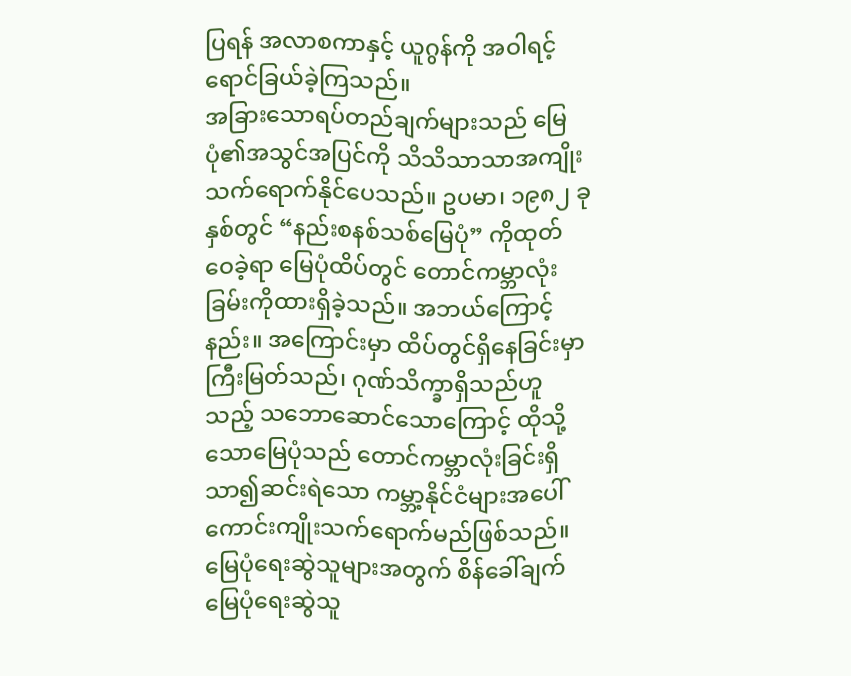ပြရန် အလာစကာနှင့် ယူဂွန်ကို အဝါရင့်ရောင်ခြယ်ခဲ့ကြသည်။
အခြားသောရပ်တည်ချက်များသည် မြေပုံ၏အသွင်အပြင်ကို သိသိသာသာအကျိုးသက်ရောက်နိုင်ပေသည်။ ဥပမာ၊ ၁၉၈၂ ခုနှစ်တွင် “နည်းစနစ်သစ်မြေပုံ” ကိုထုတ်ဝေခဲ့ရာ မြေပုံထိပ်တွင် တောင်ကမ္ဘာလုံးခြမ်းကိုထားရှိခဲ့သည်။ အဘယ်ကြောင့်နည်း။ အကြောင်းမှာ ထိပ်တွင်ရှိနေခြင်းမှာ ကြီးမြတ်သည်၊ ဂုဏ်သိက္ခာရှိသည်ဟူသည့် သဘောဆောင်သောကြောင့် ထိုသို့သောမြေပုံသည် တောင်ကမ္ဘာလုံးခြင်းရှိ သာ၍ဆင်းရဲသော ကမ္ဘာ့နိုင်ငံများအပေါ်ကောင်းကျိုးသက်ရောက်မည်ဖြစ်သည်။
မြေပုံရေးဆွဲသူများအတွက် စိန်ခေါ်ချက်
မြေပုံရေးဆွဲသူ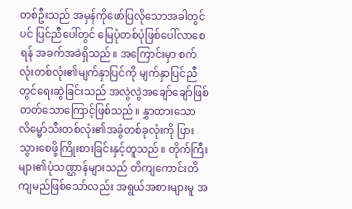တစ်ဦးသည် အမှန်ကိုဖော်ပြလိုသောအခါတွင်ပင် ပြင်ညီပေါ်တွင် မြေပုံတစ်ပုံဖြစ်ပေါ်လာစေရန် အခက်အခဲရှိသည်။ အကြောင်းမှာ စက်လုံးတစ်လုံး၏မျက်နှာပြင်ကို မျက်နှာပြင်ညီတွင်ရေးဆွဲခြင်းသည် အလွဲလွဲအချော်ချော်ဖြစ်တတ်သောကြောင့်ဖြစ်သည်။ နွှာထားသောလိမ္မော်သီးတစ်လုံး၏အခွံတစ်ခုလုံးကို ပြားသွားစေဖို့ကြိုးစားခြင်းနှင့်တူသည်။ တိုက်ကြီးများ၏ပုံသဏ္ဌာန်များသည် တိကျကောင်းတိကျမည်ဖြစ်သော်လည်း အရွယ်အစားများမူ အ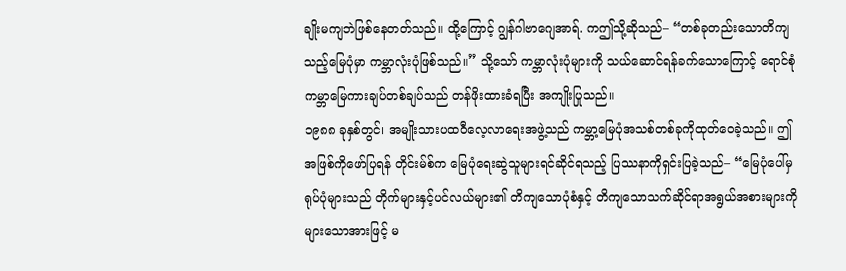ချိုးမကျဘဲဖြစ်နေတတ်သည်။ ထို့ကြောင့် ဂျွန်ဂါဗာဂျေအာရ်. ကဤသို့ဆိုသည်– “တစ်ခုတည်းသောတိကျသည့်မြေပုံမှာ ကမ္ဘာလုံးပုံဖြစ်သည်။” သို့သော် ကမ္ဘာလုံးပုံများကို သယ်ဆောင်ရန်ခက်သောကြောင့် ရောင်စုံကမ္ဘာမြေကားချပ်တစ်ချပ်သည် တန်ဖိုးထားခံရပြီး အကျိုးပြုသည်။
၁၉၈၈ ခုနှစ်တွင်၊ အမျိုးသားပထဝီလေ့လာရေးအဖွဲ့သည် ကမ္ဘာ့မြေပုံအသစ်တစ်ခုကိုထုတ်ဝေခဲ့သည်။ ဤအဖြစ်ကိုဖော်ပြရန် တိုင်းမ်စ်က မြေပုံရေးဆွဲသူများရင်ဆိုင်ရသည့် ပြဿနာကိုရှင်းပြခဲ့သည်– “မြေပုံပေါ်မှရုပ်ပုံများသည် တိုက်များနှင့်ပင်လယ်များ၏ တိကျသောပုံစံနှင့် တိကျသောသက်ဆိုင်ရာအရွယ်အစားများကို များသောအားဖြင့် မ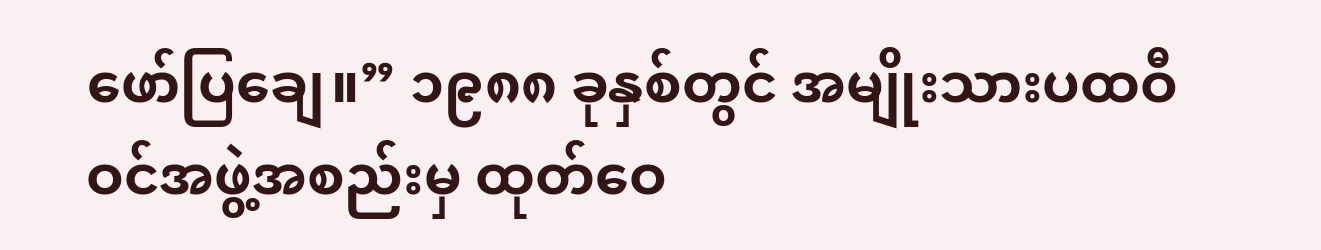ဖော်ပြချေ။” ၁၉၈၈ ခုနှစ်တွင် အမျိုးသားပထဝီဝင်အဖွဲ့အစည်းမှ ထုတ်ဝေ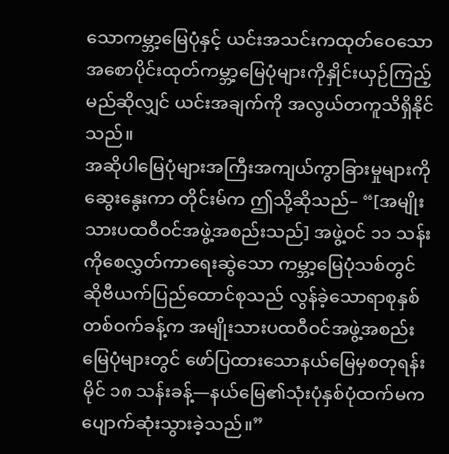သောကမ္ဘာ့မြေပုံနှင့် ယင်းအသင်းကထုတ်ဝေသော အစောပိုင်းထုတ်ကမ္ဘာ့မြေပုံများကိုနှိုင်းယှဉ်ကြည့်မည်ဆိုလျှင် ယင်းအချက်ကို အလွယ်တကူသိရှိနိုင်သည်။
အဆိုပါမြေပုံများအကြီးအကျယ်ကွာခြားမှုများကိုဆွေးနွေးကာ တိုင်းမ်က ဤသို့ဆိုသည်– “[အမျိုးသားပထဝီဝင်အဖွဲ့အစည်းသည်] အဖွဲ့ဝင် ၁၁ သန်းကိုစေလွှတ်ကာရေးဆွဲသော ကမ္ဘာ့မြေပုံသစ်တွင် ဆိုဗီယက်ပြည်ထောင်စုသည် လွန်ခဲ့သောရာစုနှစ်တစ်ဝက်ခန့်က အမျိုးသားပထဝီဝင်အဖွဲ့အစည်းမြေပုံများတွင် ဖော်ပြထားသောနယ်မြေမှစတုရန်းမိုင် ၁၈ သန်းခန့်—နယ်မြေ၏သုံးပုံနှစ်ပုံထက်မက ပျောက်ဆုံးသွားခဲ့သည်။”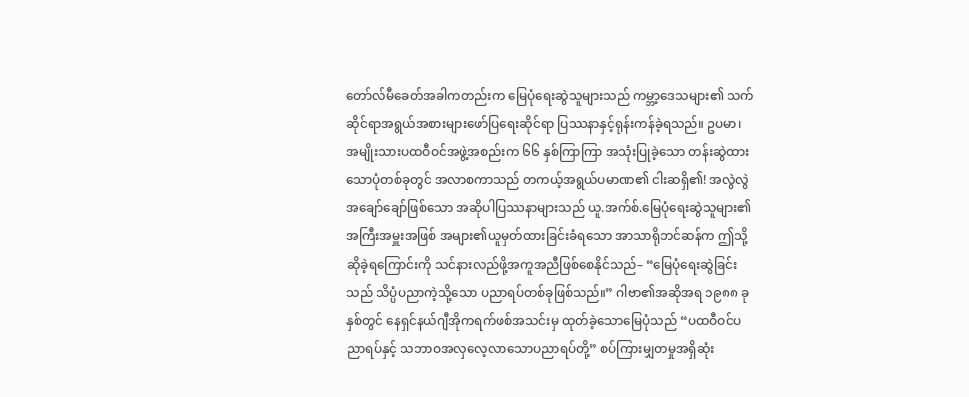တော်လ်မီခေတ်အခါကတည်းက မြေပုံရေးဆွဲသူများသည် ကမ္ဘာ့ဒေသများ၏ သက်ဆိုင်ရာအရွယ်အစားများဖော်ပြရေးဆိုင်ရာ ပြဿနာနှင့်ရုန်းကန်ခဲ့ရသည်။ ဥပမာ၊ အမျိုးသားပထဝီဝင်အဖွဲ့အစည်းက ၆၆ နှစ်ကြာကြာ အသုံးပြုခဲ့သော တန်းဆွဲထားသောပုံတစ်ခုတွင် အလာစကာသည် တကယ့်အရွယ်ပမာဏ၏ ငါးဆရှိ၏! အလွဲလွဲအချော်ချော်ဖြစ်သော အဆိုပါပြဿနာများသည် ယူ.အက်စ်.မြေပုံရေးဆွဲသူများ၏အကြီးအမှူးအဖြစ် အများ၏ယူမှတ်ထားခြင်းခံရသော အာသာရိုဘင်ဆန်က ဤသို့ဆိုခဲ့ရကြောင်းကို သင်နားလည်ဖို့အကူအညီဖြစ်စေနိုင်သည်– “မြေပုံရေးဆွဲခြင်းသည် သိပ္ပံပညာကဲ့သို့သော ပညာရပ်တစ်ခုဖြစ်သည်။” ဂါဗာ၏အဆိုအရ ၁၉၈၈ ခုနှစ်တွင် နေရှင်နယ်ဂျီအိုကရက်ဖစ်အသင်းမှ ထုတ်ခဲ့သောမြေပုံသည် “ပထဝီဝင်ပညာရပ်နှင့် သဘာဝအလှလေ့လာသောပညာရပ်တို့” စပ်ကြားမျှတမှုအရှိဆုံး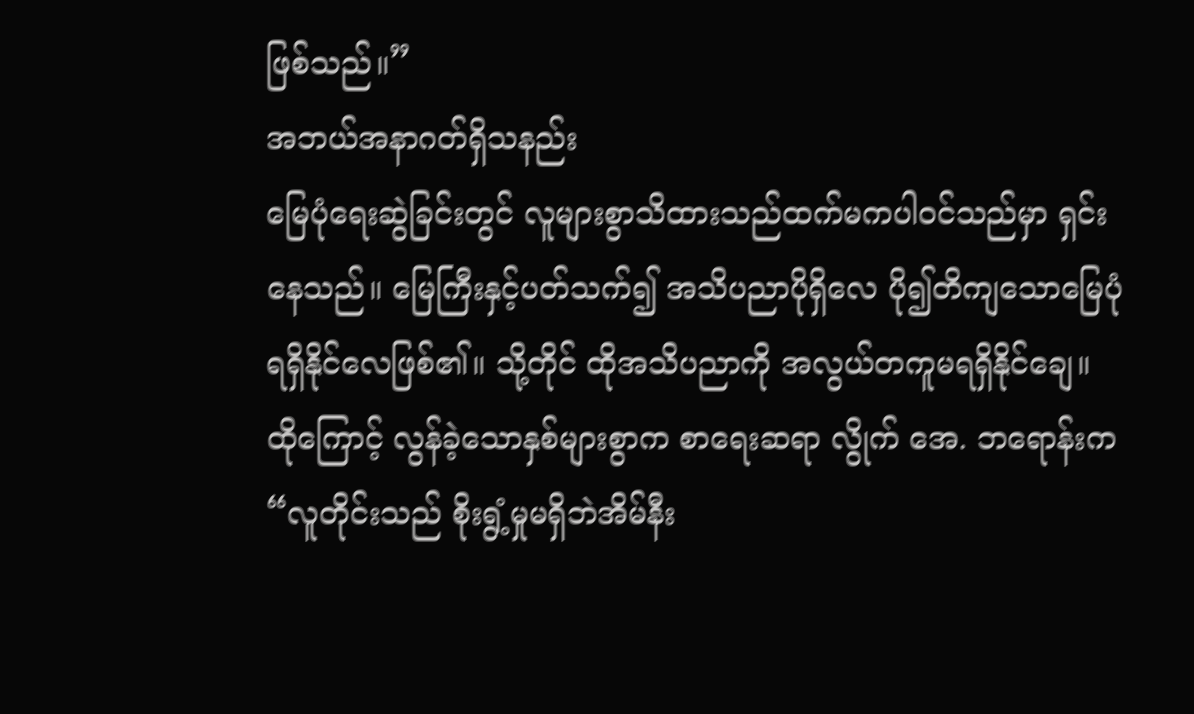ဖြစ်သည်။”
အဘယ်အနာဂတ်ရှိသနည်း
မြေပုံရေးဆွဲခြင်းတွင် လူများစွာသိထားသည်ထက်မကပါဝင်သည်မှာ ရှင်းနေသည်။ မြေကြီးနှင့်ပတ်သက်၍ အသိပညာပိုရှိလေ ပို၍တိကျသောမြေပုံရရှိနိုင်လေဖြစ်၏။ သို့တိုင် ထိုအသိပညာကို အလွယ်တကူမရရှိနိုင်ချေ။ ထိုကြောင့် လွန်ခဲ့သောနှစ်များစွာက စာရေးဆရာ လွိုက် အေ. ဘရောန်းက “လူတိုင်းသည် စိုးရွံ့မှုမရှိဘဲအိမ်နီး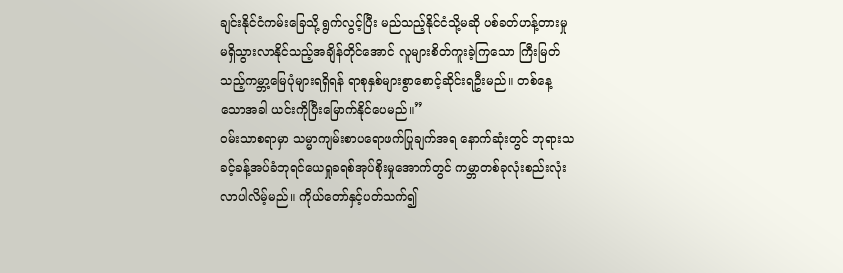ချင်းနိုင်ငံကမ်းခြေသို့ ရွက်လွင့်ပြီး မည်သည့်နိုင်ငံသို့မဆို ပစ်ခတ်ဟန့်တားမှုမရှိသွားလာနိုင်သည့်အချိန်တိုင်အောင် လူများစိတ်ကူးခဲ့ကြသော ကြီးမြတ်သည့်ကမ္ဘာ့မြေပုံများရရှိရန် ရာစုနှစ်များစွာစောင့်ဆိုင်းရဦးမည်။ တစ်နေ့သောအခါ ယင်းကိုပြီးမြောက်နိုင်ပေမည်။”
ဝမ်းသာစရာမှာ သမ္မာကျမ်းစာပရောဖက်ပြုချက်အရ နောက်ဆုံးတွင် ဘုရားသခင့်ခန့်အပ်ခံဘုရင်ယေရှုခရစ်အုပ်စိုးမှုအောက်တွင် ကမ္ဘာတစ်ခုလုံးစည်းလုံးလာပါလိမ့်မည်။ ကိုယ်တော်နှင့်ပတ်သက်၍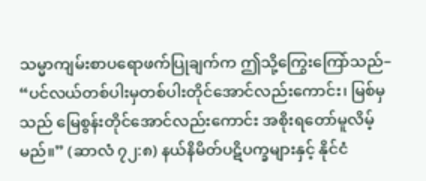သမ္မာကျမ်းစာပရောဖက်ပြုချက်က ဤသို့ကြွေးကြော်သည်– “ပင်လယ်တစ်ပါးမှတစ်ပါးတိုင်အောင်လည်းကောင်း၊ မြစ်မှသည် မြေစွန်းတိုင်အောင်လည်းကောင်း အစိုးရတော်မူလိမ့်မည်။” (ဆာလံ ၇၂:၈) နယ်နိမိတ်ပဋိပက္ခများနှင့် နိုင်ငံ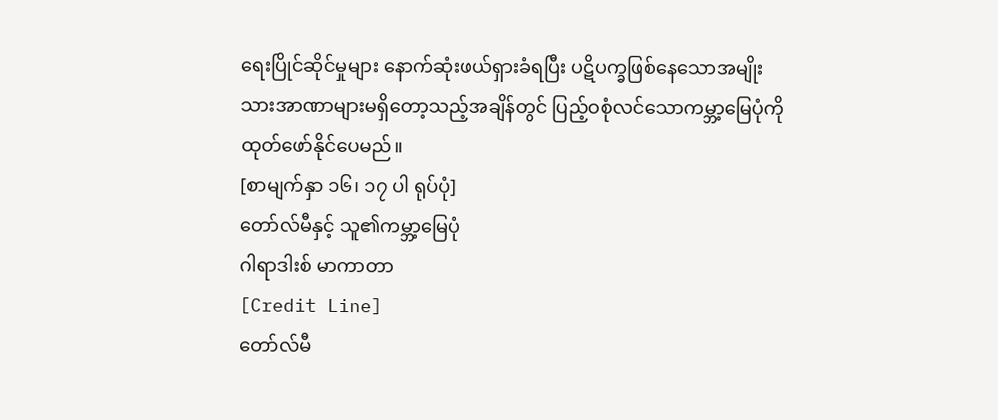ရေးပြိုင်ဆိုင်မှုများ နောက်ဆုံးဖယ်ရှားခံရပြီး ပဋိပက္ခဖြစ်နေသောအမျိုးသားအာဏာများမရှိတော့သည့်အချိန်တွင် ပြည့်ဝစုံလင်သောကမ္ဘာ့မြေပုံကိုထုတ်ဖော်နိုင်ပေမည်။
[စာမျက်နှာ ၁၆၊ ၁၇ ပါ ရုပ်ပုံ]
တော်လ်မီနှင့် သူ၏ကမ္ဘာ့မြေပုံ
ဂါရာဒါးစ် မာကာတာ
[Credit Line]
တော်လ်မီ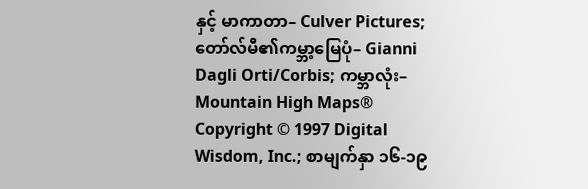နှင့် မာကာတာ– Culver Pictures; တော်လ်မီ၏ကမ္ဘာ့မြေပုံ– Gianni Dagli Orti/Corbis; ကမ္ဘာလုံး– Mountain High Maps® Copyright © 1997 Digital Wisdom, Inc.; စာမျက်နှာ ၁၆-၁၉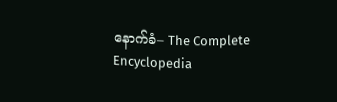နောက်ခံ– The Complete Encyclopedia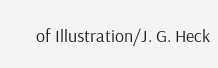of Illustration/J. G. Heck